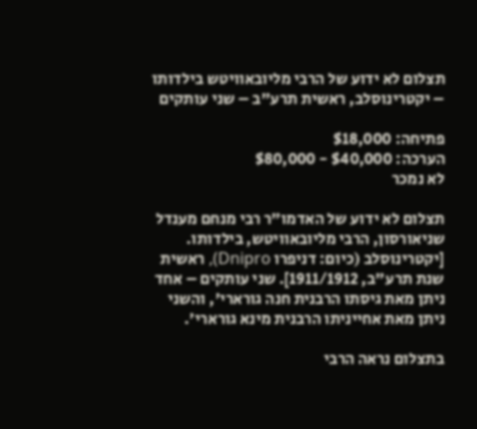תצלום לא ידוע של הרבי מליובאוויטש בילדותו – יקטרינוסלב, ראשית תרע"ב – שני עותקים

פתיחה: $18,000
הערכה: $40,000 - $80,000
לא נמכר

תצלום לא ידוע של האדמו"ר רבי מנחם מענדל שניאורסון, הרבי מליובאוויטש, בילדותו. [יקטרינוסלב (כיום: דניפרו Dnipro), ראשית שנת תרע"ב, 1911/1912]. שני עותקים – אחד ניתן מאת גיסתו הרבנית חנה גורארי', והשני ניתן מאת אחייניתו הרבנית מינא גורארי'.

בתצלום נראה הרבי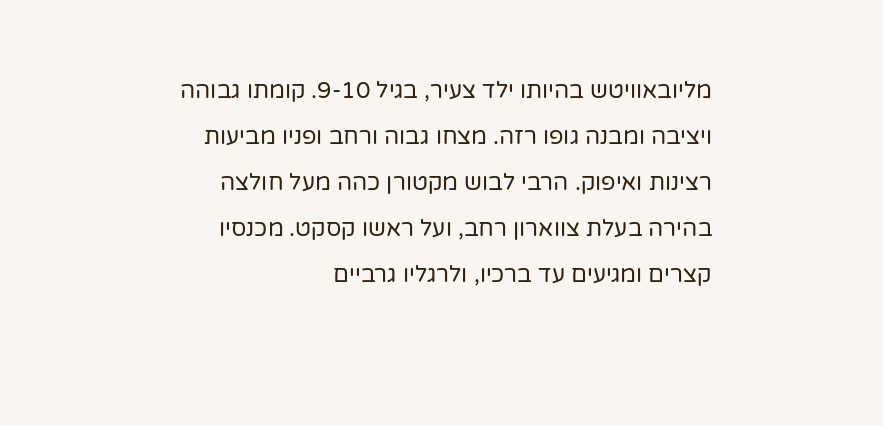מליובאוויטש בהיותו ילד צעיר, בגיל 9-10. קומתו גבוהה ויציבה ומבנה גופו רזה. מצחו גבוה ורחב ופניו מביעות רצינות ואיפוק. הרבי לבוש מקטורן כהה מעל חולצה בהירה בעלת צווארון רחב, ועל ראשו קסקט. מכנסיו קצרים ומגיעים עד ברכיו, ולרגליו גרביים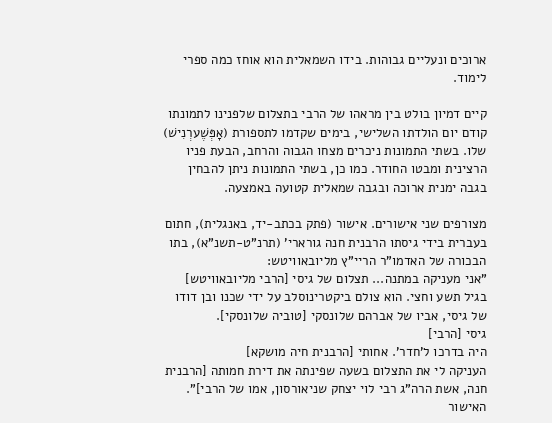ארוכים ונעליים גבוהות. בידו השמאלית הוא אוחז כמה ספרי לימוד.

קיים דמיון בולט בין מראהו של הרבי בתצלום שלפנינו לתמונתו קודם יום הולדתו השלישי, בימים שקדמו לתספורת (אָפְּשֶׁערְנִישׁ) שלו. בשתי התמונות ניכרים מצחו הגבוה והרחב, הבעת פניו הרצינית ומבטו החודר. כמו כן, בשתי התמונות ניתן להבחין בגבה ימנית ארוכה ובגבה שמאלית קטועה באמצעה.

מצורפים שני אישורים. אישור (פתק בכתב-יד, באנגלית), חתום בעברית בידי גיסתו הרבנית חנה גורארי' (תרנ"ט-תשנ"א), בתו הבכורה של האדמו"ר הריי"ץ מליובאוויטש:
"אני מעניקה במתנה... תצלום של גיסי [הרבי מליובאוויטש]
בגיל תשע וחצי. הוא צולם ביקטרינוסלב על ידי שכנו ובן דודו של גיסי, אביו של אברהם שלונסקי [טוביה שלונסקי].
גיסי [הרבי]
היה בדרכו ל'חדר'. אחותי [הרבנית חיה מושקא]
העניקה לי את התצלום בשעה שפינתה את דירת חמותה [הרבנית חנה, אשת הרה"ג רבי לוי יצחק שניאורסון, אמו של הרבי]". האישור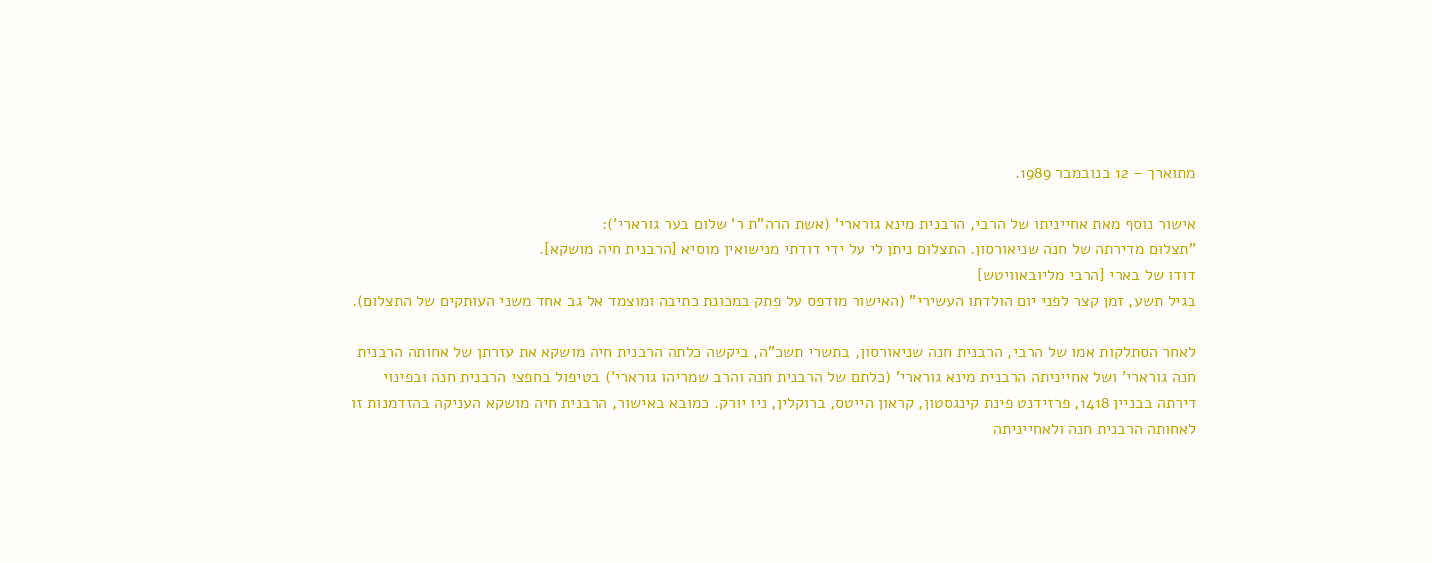מתוארך – 12 בנובמבר 1989.

אישור נוסף מאת אחייניתו של הרבי, הרבנית מינא גורארי' (אשת הרה"ת ר' שלום בער גורארי'):
"תצלום מדירתה של חנה שניאורסון. התצלום ניתן לי על ידי דודתי מנישואין מוסיא [הרבנית חיה מושקא].
דודו של בארי [הרבי מליובאוויטש]
בגיל תשע, זמן קצר לפני יום הולדתו העשירי" (האישור מודפס על פתק במכונת כתיבה ומוצמד אל גב אחד משני העותקים של התצלום).

לאחר הסתלקות אמו של הרבי, הרבנית חנה שניאורסון, בתשרי תשכ"ה, ביקשה כלתה הרבנית חיה מושקא את עזרתן של אחותה הרבנית חנה גורארי' ושל אחייניתה הרבנית מינא גורארי' (כלתם של הרבנית חנה והרב שמריהו גורארי') בטיפול בחפצי הרבנית חנה ובפינוי דירתה בבניין 1418, פרזידנט פינת קינגסטון, קראון הייטס, ברוקלין, ניו יורק. כמובא באישור, הרבנית חיה מושקא העניקה בהזדמנות זו לאחותה הרבנית חנה ולאחייניתה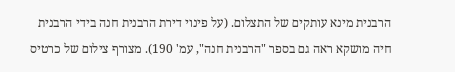הרבנית מינא עותקים של התצלום. (על פינוי דירת הרבנית חנה בידי הרבנית חיה מושקא ראה גם בספר "הרבנית חנה", עמ' 190). מצורף צילום של כרטיס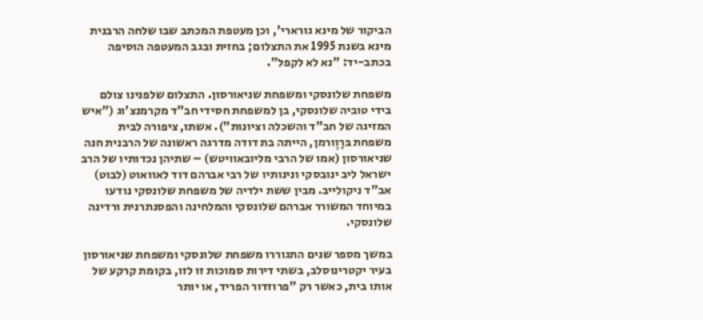הביקור של מינא גורארי', וכן מעטפת המכתב שבו שלחה הרבנית מינא בשנת 1995 את התצלום; בחזית ובגב המעטפה הוסיפה בכתב-יד: "נא לא לקפל".

משפחת שלונסקי ומשפחת שניאורסון. התצלום שלפנינו צולם בידי טוביה שלונסקי, בן למשפחת חסידי חב"ד מקרמנצ'וג ("איש המזיגה של חב"ד והשכלה וציונות"). אשתו, ציפורה לבית משפחת בּרָוֶורמן, הייתה בת דודה מדרגה ראשונה של הרבנית חנה שניאורסון (אמו של הרבי מליובאוויטש) – שתיהן נכדותיו של הרב ישראל ליב ינובסקי ונינותיו של רבי אברהם דוד לאוואוט (לבוט) אב"ד ניקולייב. מבין ששת ילדיה של משפחת שלונסקי נודעו במיוחד המשורר אברהם שלונסקי והמלחינה והפסנתרנית ורדינה שלונסקי.

במשך מספר שנים התגוררו משפחת שלונסקי ומשפחת שניאורסון בעיר יקטרינוסלב, בשתי דירות סמוכות זו לזו, בקומת קרקע של אותו בית, כאשר רק "פרוזדור הפריד, או יותר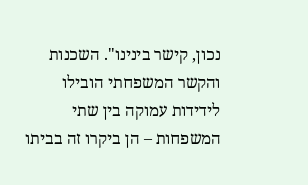נכון, קישר בינינו". השכנות והקשר המשפחתי הובילו לידידות עמוקה בין שתי המשפחות – הן ביקרו זה בביתו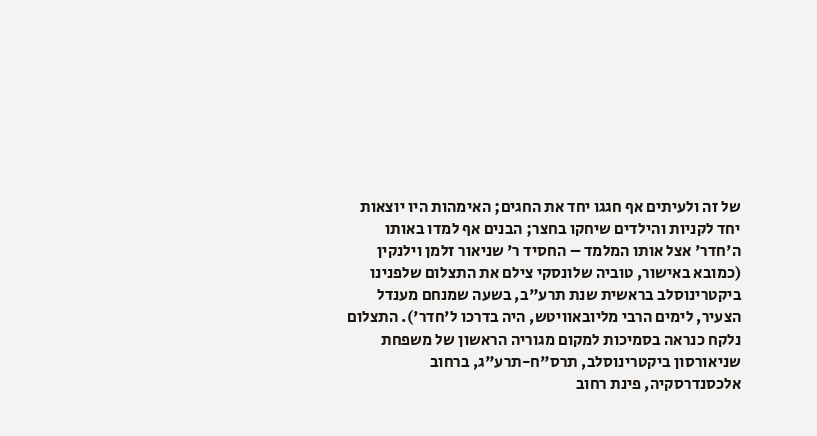של זה ולעיתים אף חגגו יחד את החגים; האימהות היו יוצאות יחד לקניות והילדים שיחקו בחצר; הבנים אף למדו באותו ה'חדר' אצל אותו המלמד – החסיד ר' שניאור זלמן וילנקין (כמובא באישור, טוביה שלונסקי צילם את התצלום שלפנינו ביקטרינוסלב בראשית שנת תרע"ב, בשעה שמנחם מענדל הצעיר, לימים הרבי מליובאוויטש, היה בדרכו ל'חדר'). התצלום נלקח כנראה בסמיכות למקום מגוריה הראשון של משפחת שניאורסון ביקטרינוסלב, תרס"ח-תרע"ג, ברחוב אלכסנדרסקיה, פינת רחוב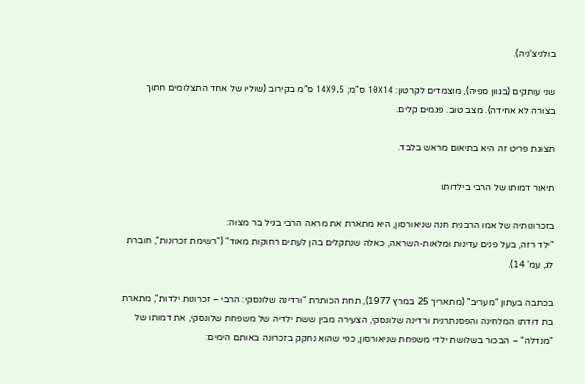בולניצ'ניה).

שני עותקים (בגוון ספיה), מוצמדים לקרטון: 10X14 ס"מ; 14X9.5 ס"מ בקירוב (שוליו של אחד התצלומים חתוך בצורה לא אחידה). מצב טוב. פגמים קלים.

תצוגת פריט זה היא בתיאום מראש בלבד.

תיאור דמותו של הרבי בילדותו

בזכרונותיה של אמו הרבנית חנה שניאורסון, היא מתארת את מראה הרבי בגיל בר מצוה:
"ילד רזה, בעל פנים עדינות ומלאות-השראה, כאלה שנתקלים בהן לעתים רחוקות מאוד" ("רשימת זכרונות", חוברת לג, עמ' 14).

בכתבה בעתון "מעריב" (מתאריך 25 במרץ 1977), תחת הכותרת "ורדינה שלונסקי: הרבי – זכרונות ילדות", מתארת בת דודתו המלחינה והפסנתרנית ורדינה שלונסקי, הצעירה מבין ששת ילדיה של משפחת שלונסקי, את דמותו של "מנדלה" – הבכור בשלושת ילדי משפחת שניאורסון, כפי שהוא נחקק בזכרונה באותם הימים: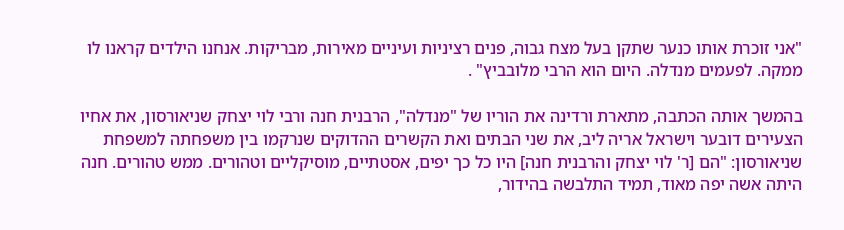"אני זוכרת אותו כנער שתקן בעל מצח גבוה, פנים רציניות ועיניים מאירות, מבריקות. אנחנו הילדים קראנו לו ממקה. לפעמים מנדלה. היום הוא הרבי מלובביץ" .

בהמשך אותה הכתבה, מתארת ורדינה את הוריו של "מנדלה", הרבנית חנה ורבי לוי יצחק שניאורסון, את אחיו הצעירים דובער וישראל אריה ליב, את שני הבתים ואת הקשרים ההדוקים שנרקמו בין משפחתה למשפחת שניאורסון: "הם [ר' לוי יצחק והרבנית חנה] היו כל כך יפים, אסטתיים, מוסיקליים וטהורים. ממש טהורים. חנה היתה אשה יפה מאוד, תמיד התלבשה בהידור,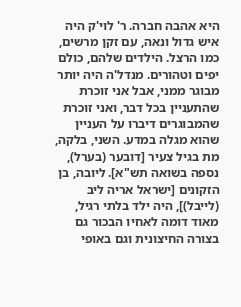היא אהבה חברה. ר' לוי'ק היה איש גדול ונאה, עם זקן מרשים, כמו הרצל. הילדים שלהם, כולם יפים וטהורים. מנדל'ה היה יותר מבוגר ממני, אבל אני זוכרת שהתעניין בכל דבר, ואני זוכרת שהמבוגרים דיברו על העניין שהוא מגלה במדע. השני, בלקה, מת בגיל צעיר [דובער (בערל), נספה בשואה תש"א]. ליובה, בן הזקונים [ישראל אריה ליב (לייבל)], היה ילד בלתי רגיל, מאוד דומה לאחיו הבכור גם בצורה החיצונית וגם באופי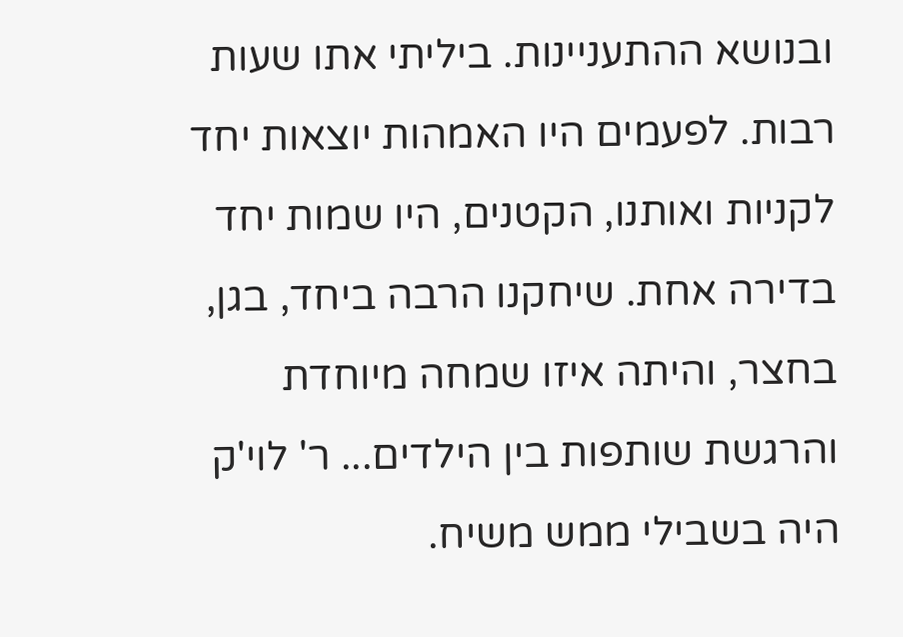ובנושא ההתעניינות. ביליתי אתו שעות רבות. לפעמים היו האמהות יוצאות יחד לקניות ואותנו, הקטנים, היו שמות יחד בדירה אחת. שיחקנו הרבה ביחד, בגן, בחצר, והיתה איזו שמחה מיוחדת והרגשת שותפות בין הילדים... ר' לוי'ק היה בשבילי ממש משיח.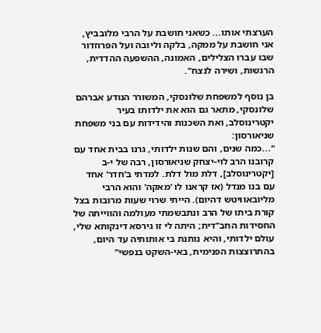הערצתי אותו... כשאני חושבת על הרבי מלובביץ, אני חושבת על ממקה, בלקה וליובה ועל הפרוזדור שבו עברו הצלילים, האמונה, ההשפעה ההדדית, הרגשות, ושירה לנצח".

בן נוסף למשפחת שלונסקי, המשורר הנודע אברהם שלונסקי, מתאר גם הוא את ילדותו בעיר יקטרינוסלב, ואת השכנות והידידות עם בני משפחת שניאורסון:
"...כמה שנים, והם שנות ילדותי, גרנו בבית אחד עם קרובנו הרב לוי-יצחק שניאורסון, רבה של י-ב [יקטרינוסלב], דלת מול דלת. למדתי ב'חדר' אחד עם בנו מנדל (אז קראנו לו 'מאקה' והוא הרבי מליובאוויטש דהיום). הייתי שרוי שעות מרובות בצל קורת ביתו של הרב ונתבשמתי מעולמה והווייתה של החסידות החב"דית; היתה לי זו גירסא דינקותא שלי, עולם ילדותי, והיא נותנת בי אותותיה עד היום, בהתרוצצות הפנימית, באי-השקט בנפשי"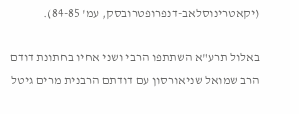(יקאטרינוסלאב-דנפרופטרובסק, עמ' 84-85).

באלול תרע"א השתתפו הרבי ושני אחיו בחתונת דודם הרב שמואל שניאורסון עם דודתם הרבנית מרים גיטל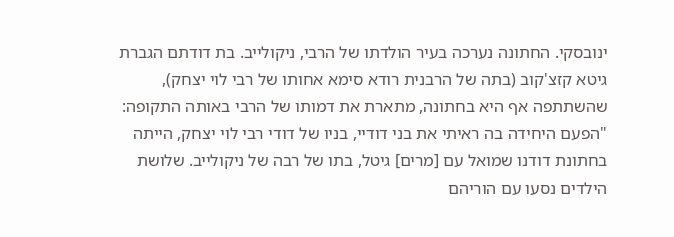ינובסקי. החתונה נערכה בעיר הולדתו של הרבי, ניקולייב. בת דודתם הגברת גיטא קזצ'קוב (בתה של הרבנית רודא סימא אחותו של רבי לוי יצחק), שהשתתפה אף היא בחתונה, מתארת את דמותו של הרבי באותה התקופה: "הפעם היחידה בה ראיתי את בני דודיי, בניו של דודי רבי לוי יצחק, הייתה בחתונת דודנו שמואל עם [מרים] גיטל, בתו של רבה של ניקולייב. שלושת הילדים נסעו עם הוריהם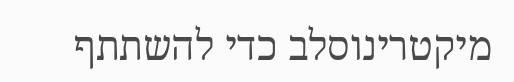מיקטרינוסלב כדי להשתתף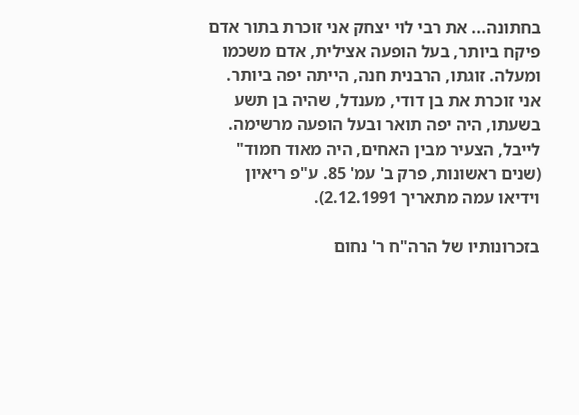בחתונה... את רבי לוי יצחק אני זוכרת בתור אדם פיקח ביותר, בעל הופעה אצילית, אדם משכמו ומעלה. זוגתו, הרבנית חנה, הייתה יפה ביותר.
אני זוכרת את בן דודי, מענדל, שהיה בן תשע בשעתו, היה יפה תואר ובעל הופעה מרשימה. לייבל, הצעיר מבין האחים, היה מאוד חמוד" (שנים ראשונות, פרק ב' עמ' 85. ע"פ ריאיון וידיאו עמה מתאריך 2.12.1991).

בזכרונותיו של הרה"ח ר' נחום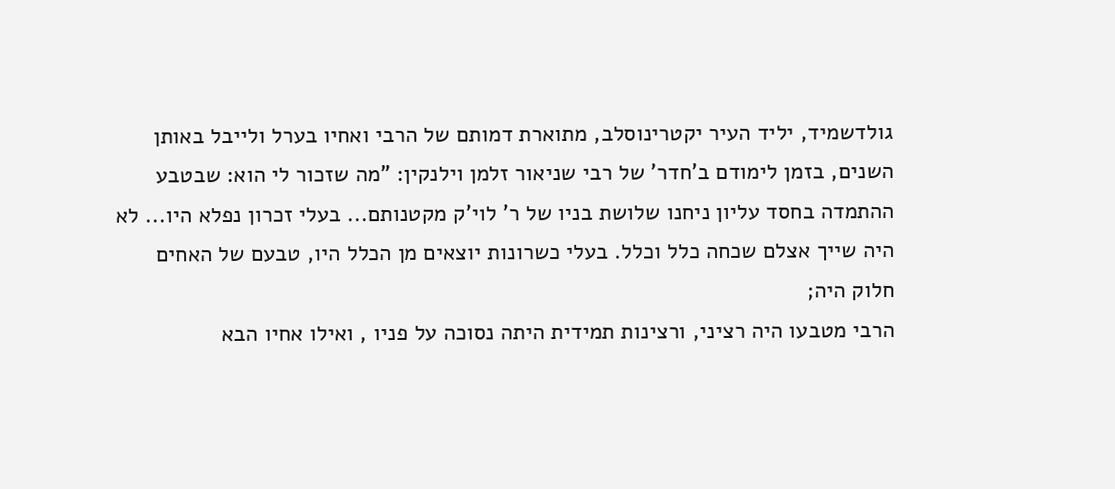גולדשמיד, יליד העיר יקטרינוסלב, מתוארת דמותם של הרבי ואחיו בערל ולייבל באותן השנים, בזמן לימודם ב'חדר' של רבי שניאור זלמן וילנקין: "מה שזכור לי הוא: שבטבע ההתמדה בחסד עליון ניחנו שלושת בניו של ר' לוי'ק מקטנותם... בעלי זכרון נפלא היו... לא היה שייך אצלם שכחה כלל וכלל. בעלי כשרונות יוצאים מן הכלל היו, טבעם של האחים חלוק היה;
הרבי מטבעו היה רציני, ורצינות תמידית היתה נסוכה על פניו , ואילו אחיו הבא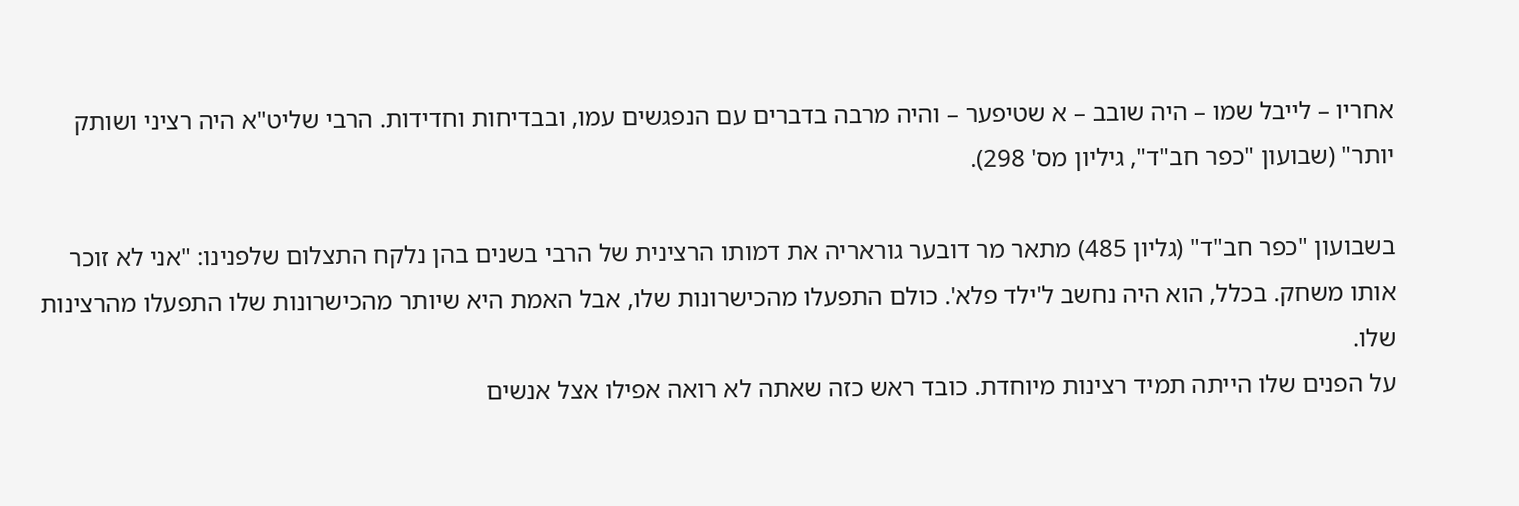אחריו – לייבל שמו – היה שובב – א שטיפער – והיה מרבה בדברים עם הנפגשים עמו, ובבדיחות וחדידות. הרבי שליט"א היה רציני ושותק יותר" (שבועון "כפר חב"ד", גיליון מס' 298).

בשבועון "כפר חב"ד" (גליון 485) מתאר מר דובער גוראריה את דמותו הרצינית של הרבי בשנים בהן נלקח התצלום שלפנינו: "אני לא זוכר אותו משחק. בכלל, הוא היה נחשב ל'ילד פלא'. כולם התפעלו מהכישרונות שלו, אבל האמת היא שיותר מהכישרונות שלו התפעלו מהרצינות שלו.
על הפנים שלו הייתה תמיד רצינות מיוחדת. כובד ראש כזה שאתה לא רואה אפילו אצל אנשים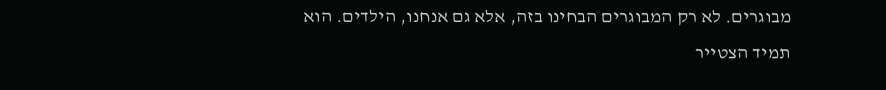מבוגרים. לא רק המבוגרים הבחינו בזה, אלא גם אנחנו, הילדים. הוא תמיד הצטייר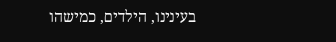בעינינו, הילדים, כמישהו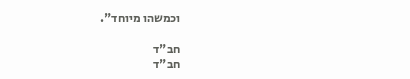וכמשהו מיוחד".

חב"ד
חב"ד